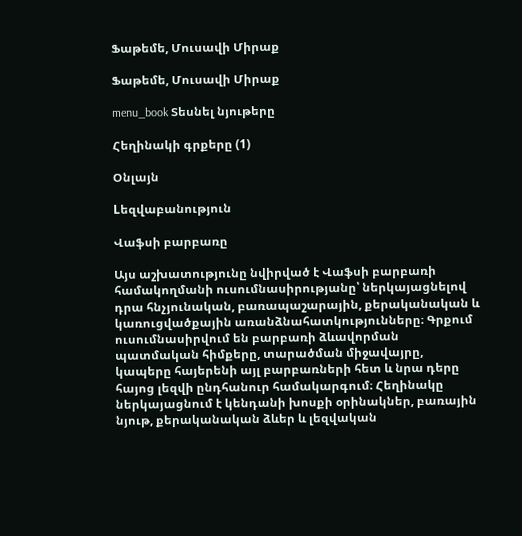Ֆաթեմե, Մուսավի Միրաք

Ֆաթեմե, Մուսավի Միրաք

menu_book Տեսնել նյութերը

Հեղինակի գրքերը (1)

Օնլայն

Lեզվաբանություն

Վաֆսի բարբառը

Այս աշխատությունը նվիրված է Վաֆսի բարբառի համակողմանի ուսումնասիրությանը՝ ներկայացնելով դրա հնչյունական, բառապաշարային, քերականական և կառուցվածքային առանձնահատկությունները։ Գրքում ուսումնասիրվում են բարբառի ձևավորման պատմական հիմքերը, տարածման միջավայրը, կապերը հայերենի այլ բարբառների հետ և նրա դերը հայոց լեզվի ընդհանուր համակարգում։ Հեղինակը ներկայացնում է կենդանի խոսքի օրինակներ, բառային նյութ, քերականական ձևեր և լեզվական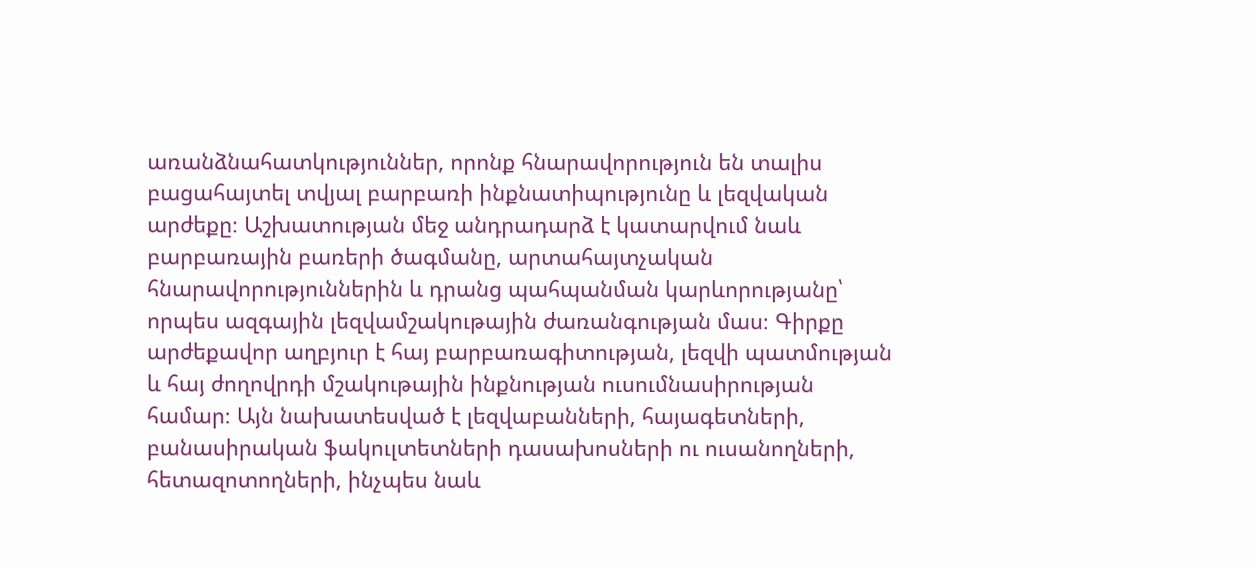առանձնահատկություններ, որոնք հնարավորություն են տալիս բացահայտել տվյալ բարբառի ինքնատիպությունը և լեզվական արժեքը։ Աշխատության մեջ անդրադարձ է կատարվում նաև բարբառային բառերի ծագմանը, արտահայտչական հնարավորություններին և դրանց պահպանման կարևորությանը՝ որպես ազգային լեզվամշակութային ժառանգության մաս։ Գիրքը արժեքավոր աղբյուր է հայ բարբառագիտության, լեզվի պատմության և հայ ժողովրդի մշակութային ինքնության ուսումնասիրության համար։ Այն նախատեսված է լեզվաբանների, հայագետների, բանասիրական ֆակուլտետների դասախոսների ու ուսանողների, հետազոտողների, ինչպես նաև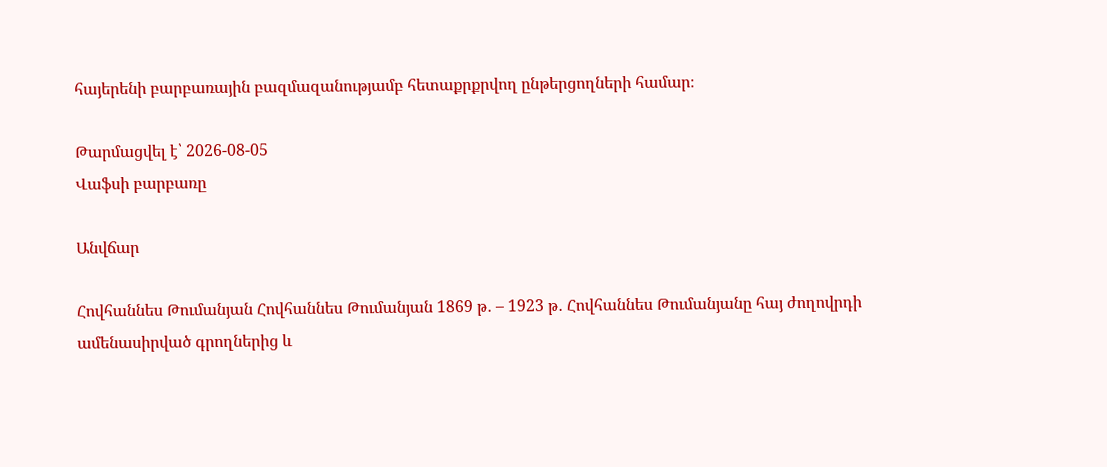հայերենի բարբառային բազմազանությամբ հետաքրքրվող ընթերցողների համար։

Թարմացվել է՝ 2026-08-05
Վաֆսի բարբառը

Անվճար

Հովհաննես Թումանյան Հովհաննես Թումանյան 1869 թ․ – 1923 թ․ Հովհաննես Թումանյանը հայ ժողովրդի ամենասիրված գրողներից և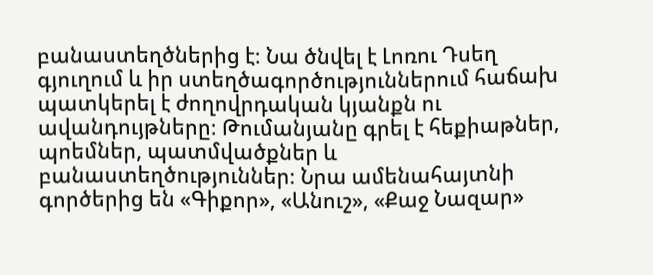բանաստեղծներից է։ Նա ծնվել է Լոռու Դսեղ գյուղում և իր ստեղծագործություններում հաճախ պատկերել է ժողովրդական կյանքն ու ավանդույթները։ Թումանյանը գրել է հեքիաթներ, պոեմներ, պատմվածքներ և բանաստեղծություններ։ Նրա ամենահայտնի գործերից են «Գիքոր», «Անուշ», «Քաջ Նազար»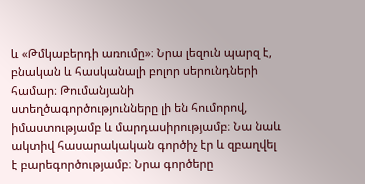և «Թմկաբերդի առումը»։ Նրա լեզուն պարզ է, բնական և հասկանալի բոլոր սերունդների համար։ Թումանյանի ստեղծագործությունները լի են հումորով, իմաստությամբ և մարդասիրությամբ։ Նա նաև ակտիվ հասարակական գործիչ էր և զբաղվել է բարեգործությամբ։ Նրա գործերը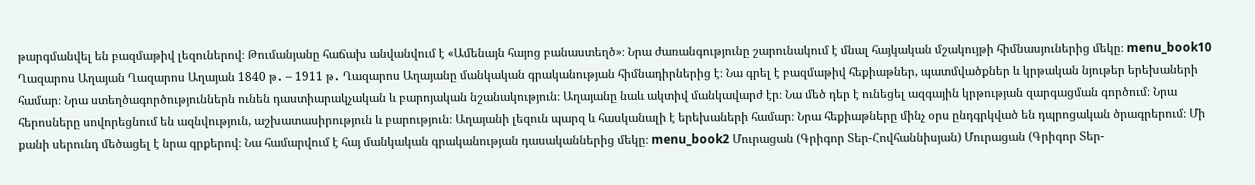թարգմանվել են բազմաթիվ լեզուներով։ Թումանյանը հաճախ անվանվում է «Ամենայն հայոց բանաստեղծ»։ Նրա ժառանգությունը շարունակում է մնալ հայկական մշակույթի հիմնասյուներից մեկը։ menu_book10 Ղազարոս Աղայան Ղազարոս Աղայան 1840 թ․ – 1911 թ․ Ղազարոս Աղայանը մանկական գրականության հիմնադիրներից է։ Նա գրել է բազմաթիվ հեքիաթներ, պատմվածքներ և կրթական նյութեր երեխաների համար։ Նրա ստեղծագործություններն ունեն դաստիարակչական և բարոյական նշանակություն։ Աղայանը նաև ակտիվ մանկավարժ էր։ Նա մեծ դեր է ունեցել ազգային կրթության զարգացման գործում։ Նրա հերոսները սովորեցնում են ազնվություն, աշխատասիրություն և բարություն։ Աղայանի լեզուն պարզ և հասկանալի է երեխաների համար։ Նրա հեքիաթները մինչ օրս ընդգրկված են դպրոցական ծրագրերում։ Մի քանի սերունդ մեծացել է նրա գրքերով։ Նա համարվում է հայ մանկական գրականության դասականներից մեկը։ menu_book2 Մուրացան (Գրիգոր Տեր-Հովհաննիսյան) Մուրացան (Գրիգոր Տեր-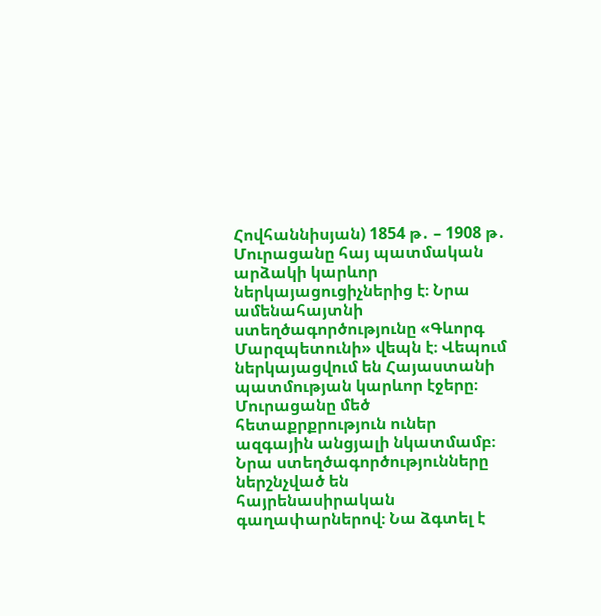Հովհաննիսյան) 1854 թ․ – 1908 թ․ Մուրացանը հայ պատմական արձակի կարևոր ներկայացուցիչներից է։ Նրա ամենահայտնի ստեղծագործությունը «Գևորգ Մարզպետունի» վեպն է։ Վեպում ներկայացվում են Հայաստանի պատմության կարևոր էջերը։ Մուրացանը մեծ հետաքրքրություն ուներ ազգային անցյալի նկատմամբ։ Նրա ստեղծագործությունները ներշնչված են հայրենասիրական գաղափարներով։ Նա ձգտել է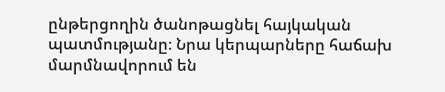ընթերցողին ծանոթացնել հայկական պատմությանը։ Նրա կերպարները հաճախ մարմնավորում են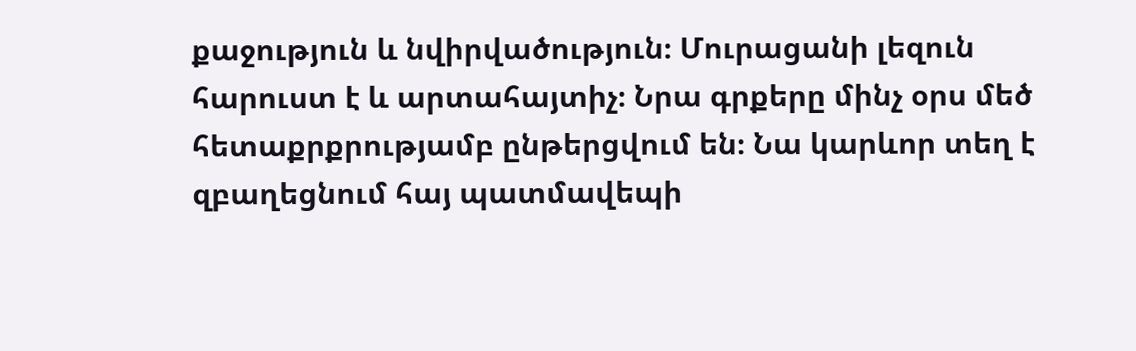քաջություն և նվիրվածություն։ Մուրացանի լեզուն հարուստ է և արտահայտիչ։ Նրա գրքերը մինչ օրս մեծ հետաքրքրությամբ ընթերցվում են։ Նա կարևոր տեղ է զբաղեցնում հայ պատմավեպի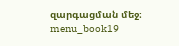զարգացման մեջ։ menu_book19